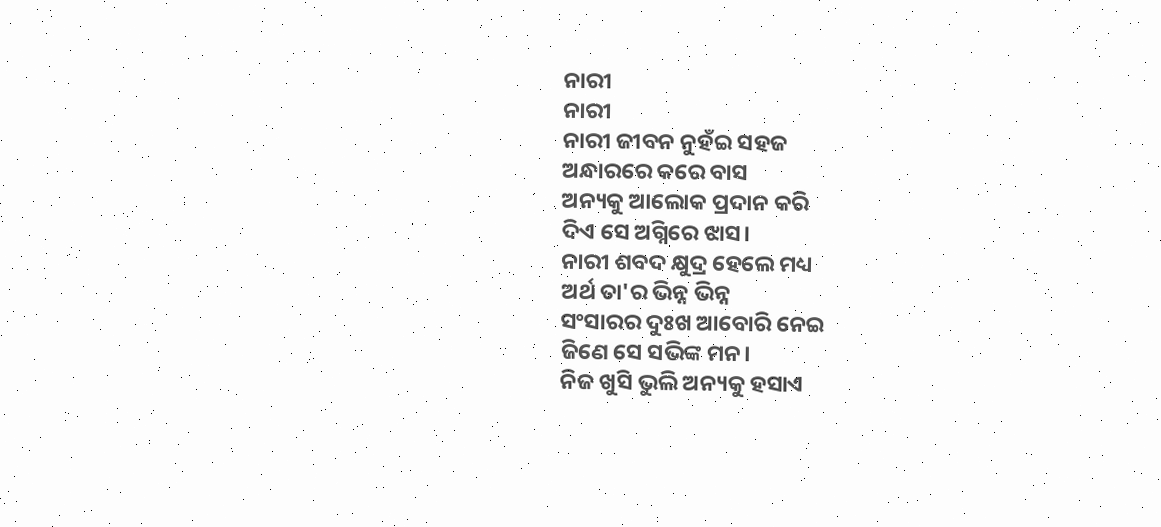ନାରୀ
ନାରୀ
ନାରୀ ଜୀବନ ନୁହଁଇ ସହଜ
ଅନ୍ଧାରରେ କରେ ବାସ
ଅନ୍ୟକୁ ଆଲୋକ ପ୍ରଦାନ କରି
ଦିଏ ସେ ଅଗ୍ନିରେ ଝାସ।
ନାରୀ ଶବଦ କ୍ଷୁଦ୍ର ହେଲେ ମଧ୍ୟ
ଅର୍ଥ ତା'ର ଭିନ୍ନ ଭିନ୍ନ
ସଂସାରର ଦୁଃଖ ଆବୋରି ନେଇ
ଜିଣେ ସେ ସଭିଙ୍କ ମନ।
ନିଜ ଖୁସି ଭୁଲି ଅନ୍ୟକୁ ହସାଏ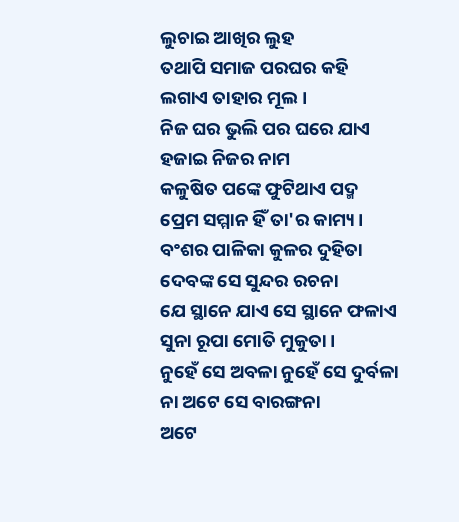ଲୁଚାଇ ଆଖିର ଲୁହ
ତଥାପି ସମାଜ ପରଘର କହି
ଲଗାଏ ତାହାର ମୂଲ।
ନିଜ ଘର ଭୁଲି ପର ଘରେ ଯାଏ
ହଜାଇ ନିଜର ନାମ
କଳୁଷିତ ପଙ୍କେ ଫୁଟିଥାଏ ପଦ୍ମ
ପ୍ରେମ ସମ୍ମାନ ହିଁ ତା'ର କାମ୍ୟ।
ବଂଶର ପାଳିକା କୁଳର ଦୁହିତା
ଦେବଙ୍କ ସେ ସୁନ୍ଦର ରଚନା
ଯେ ସ୍ଥାନେ ଯାଏ ସେ ସ୍ଥାନେ ଫଳାଏ
ସୁନା ରୂପା ମୋତି ମୁକୁତା।
ନୁହେଁ ସେ ଅବଳା ନୁହେଁ ସେ ଦୁର୍ବଳା
ନା ଅଟେ ସେ ବାରଙ୍ଗନା
ଅଟେ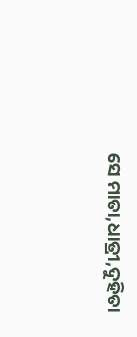ସେ ମାତା,ଧାତ୍ରୀ,ଦୁହିତା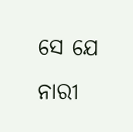ସେ ଯେ ନାରୀ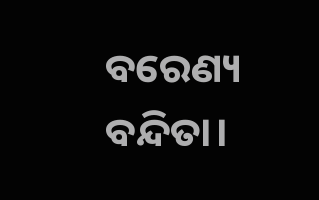ବରେଣ୍ୟ ବନ୍ଦିତା।